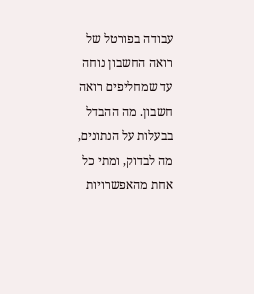עבודה בפורטל של רואה החשבון נוחה עד שמחליפים רואה חשבון. מה ההבדל בבעלות על הנתונים, מה לבדוק, ומתי כל אחת מהאפשרויות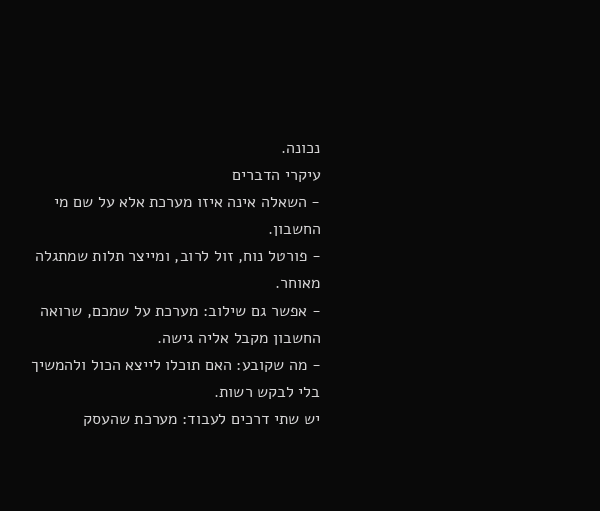נכונה.
עיקרי הדברים
- השאלה אינה איזו מערכת אלא על שם מי החשבון.
- פורטל נוח, זול לרוב, ומייצר תלות שמתגלה מאוחר.
- אפשר גם שילוב: מערכת על שמכם, שרואה החשבון מקבל אליה גישה.
- מה שקובע: האם תוכלו לייצא הכול ולהמשיך בלי לבקש רשות.
יש שתי דרכים לעבוד: מערכת שהעסק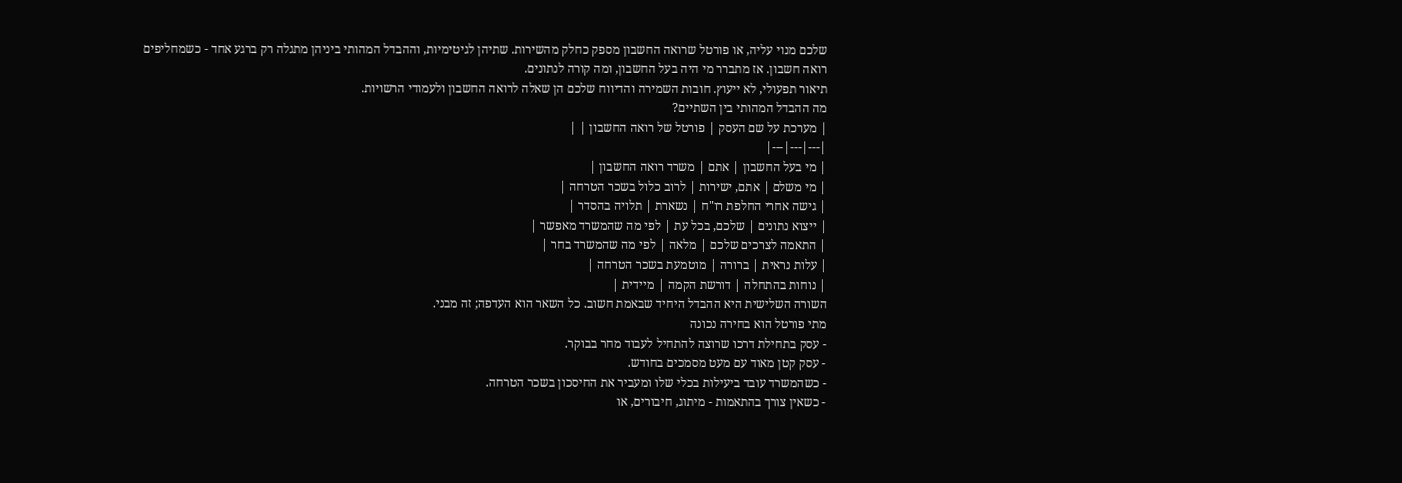שלכם מנוי עליה, או פורטל שרואה החשבון מספק כחלק מהשירות. שתיהן לגיטימיות, וההבדל המהותי ביניהן מתגלה רק ברגע אחד - כשמחליפים רואה חשבון. אז מתברר מי היה בעל החשבון, ומה קורה לנתונים.
תיאור תפעולי, לא ייעוץ. חובות השמירה והדיווח שלכם הן שאלה לרואה החשבון ולעמודי הרשויות.
מה ההבדל המהותי בין השתיים?
| מערכת על שם העסק | פורטל של רואה החשבון | |
|---|---|---|
| מי בעל החשבון | אתם | משרד רואה החשבון |
| מי משלם | אתם, ישירות | לרוב כלול בשכר הטרחה |
| גישה אחרי החלפת רו"ח | נשארת | תלויה בהסדר |
| ייצוא נתונים | שלכם, בכל עת | לפי מה שהמשרד מאפשר |
| התאמה לצרכים שלכם | מלאה | לפי מה שהמשרד בחר |
| עלות נראית | ברורה | מוטמעת בשכר הטרחה |
| נוחות בהתחלה | דורשת הקמה | מיידית |
השורה השלישית היא ההבדל היחיד שבאמת חשוב. כל השאר הוא העדפה; זה מבני.
מתי פורטל הוא בחירה נכונה
- עסק בתחילת דרכו שרוצה להתחיל לעבוד מחר בבוקר.
- עסק קטן מאוד עם מעט מסמכים בחודש.
- כשהמשרד עובד ביעילות בכלי שלו ומעביר את החיסכון בשכר הטרחה.
- כשאין צורך בהתאמות - מיתוג, חיבורים, או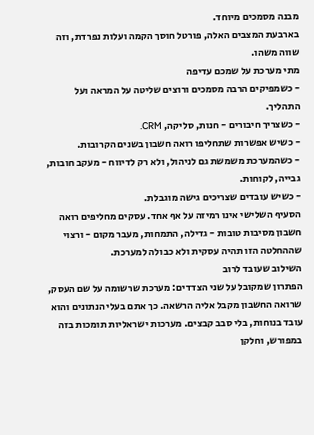מבנה מסמכים מיוחד.
בארבעת המצבים האלה, פורטל חוסך הקמה ועלות נפרדת, וזה שווה משהו.
מתי מערכת על שמכם עדיפה
- כשמפיקים הרבה מסמכים ורוצים שליטה על המראה ועל התהליך.
- כשצריך חיבורים - חנות, סליקה, CRM.
- כשיש אפשרות שתחליפו רואה חשבון בשנים הקרובות.
- כשהמערכת משמשת גם לניהול, ולא רק לדיווח - מעקב חובות, גבייה, לקוחות.
- כשיש עובדים שצריכים גישה מוגבלת.
הסעיף השלישי אינו רמיזה על אף אחד. עסקים מחליפים רואה חשבון מסיבות טובות - גדילה, התמחות, מעבר מקום - ורצוי שההחלטה הזו תהיה עסקית ולא כבולה למערכת.
השילוב שעובד לרוב
הפתרון שמקובל על שני הצדדים: מערכת שרשומה על שם העסק, שרואה החשבון מקבל אליה הרשאה. כך אתם בעלי הנתונים והוא עובד בנוחות, בלי סבב קבצים. מערכות ישראליות תומכות בזה במפורש, וחלקן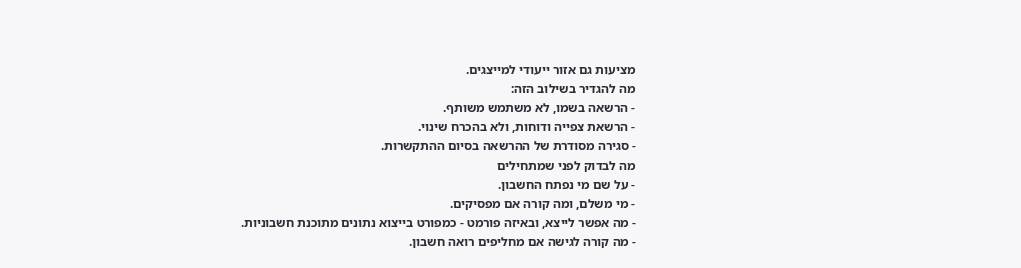מציעות גם אזור ייעודי למייצגים.
מה להגדיר בשילוב הזה:
- הרשאה בשמו, לא משתמש משותף.
- הרשאת צפייה ודוחות, ולא בהכרח שינוי.
- סגירה מסודרת של ההרשאה בסיום ההתקשרות.
מה לבדוק לפני שמתחילים
- על שם מי נפתח החשבון.
- מי משלם, ומה קורה אם מפסיקים.
- מה אפשר לייצא, ובאיזה פורמט - כמפורט בייצוא נתונים מתוכנת חשבוניות.
- מה קורה לגישה אם מחליפים רואה חשבון.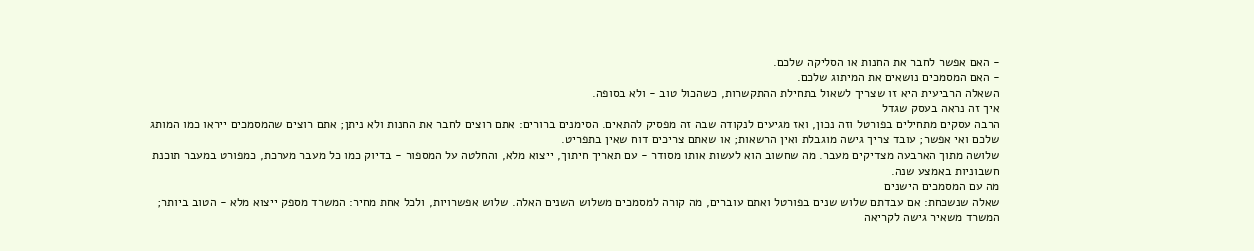- האם אפשר לחבר את החנות או הסליקה שלכם.
- האם המסמכים נושאים את המיתוג שלכם.
השאלה הרביעית היא זו שצריך לשאול בתחילת ההתקשרות, כשהכול טוב - ולא בסופה.
איך זה נראה בעסק שגדל
הרבה עסקים מתחילים בפורטל וזה נכון, ואז מגיעים לנקודה שבה זה מפסיק להתאים. הסימנים ברורים: אתם רוצים לחבר את החנות ולא ניתן; אתם רוצים שהמסמכים ייראו כמו המותג שלכם ואי אפשר; עובד צריך גישה מוגבלת ואין הרשאות; או שאתם צריכים דוח שאין בתפריט.
שלושה מתוך הארבעה מצדיקים מעבר. מה שחשוב הוא לעשות אותו מסודר - עם תאריך חיתוך, ייצוא מלא, והחלטה על המספור - בדיוק כמו כל מעבר מערכת, כמפורט במעבר תוכנת חשבוניות באמצע שנה.
מה עם המסמכים הישנים
שאלה שנשכחת: אם עבדתם שלוש שנים בפורטל ואתם עוברים, מה קורה למסמכים משלוש השנים האלה. שלוש אפשרויות, ולכל אחת מחיר: המשרד מספק ייצוא מלא - הטוב ביותר; המשרד משאיר גישה לקריאה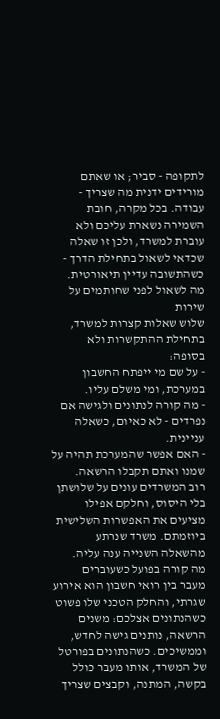לתקופה - סביר; או שאתם מורידים ידנית מה שצריך - עבודה. בכל מקרה, חובת השמירה נשארת עליכם ולא עוברת למשרד, ולכן זו שאלה שכדאי לשאול בתחילת הדרך - כשהתשובה עדיין תיאורטית.
מה לשאול לפני שחותמים על שירות
שלוש שאלות קצרות למשרד, בתחילת ההתקשרות ולא בסופה:
- על שם מי ייפתח החשבון במערכת, ומי משלם עליו.
- מה קורה לנתונים ולגישה אם נפרדים - לא כאיום, כשאלה עניינית.
- האם אפשר שהמערכת תהיה על שמנו ואתם תקבלו הרשאה.
רוב המשרדים עונים על שלושתן בלי היסוס, וחלקם אפילו מציעים את האפשרות השלישית ביוזמתם. משרד שנרתע מהשאלה השנייה ענה עליה.
מה קורה בפועל כשעוברים
מעבר בין רואי חשבון הוא אירוע שגרתי, והחלק הטכני שלו פשוט כשהנתונים אצלכם: משנים הרשאה, נותנים גישה לחדש, וממשיכים. כשהנתונים בפורטל של המשרד, אותו מעבר כולל בקשה, המתנה, וקבצים שצריך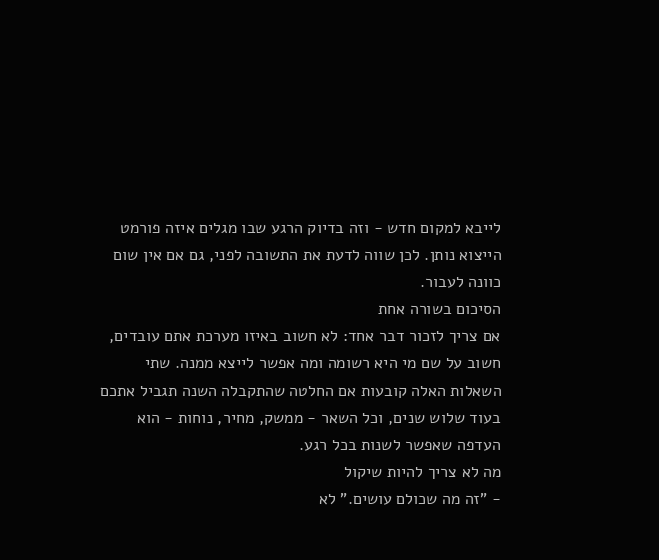לייבא למקום חדש - וזה בדיוק הרגע שבו מגלים איזה פורמט הייצוא נותן. לכן שווה לדעת את התשובה לפני, גם אם אין שום כוונה לעבור.
הסיכום בשורה אחת
אם צריך לזכור דבר אחד: לא חשוב באיזו מערכת אתם עובדים, חשוב על שם מי היא רשומה ומה אפשר לייצא ממנה. שתי השאלות האלה קובעות אם החלטה שהתקבלה השנה תגביל אתכם בעוד שלוש שנים, וכל השאר - ממשק, מחיר, נוחות - הוא העדפה שאפשר לשנות בכל רגע.
מה לא צריך להיות שיקול
- "זה מה שכולם עושים." לא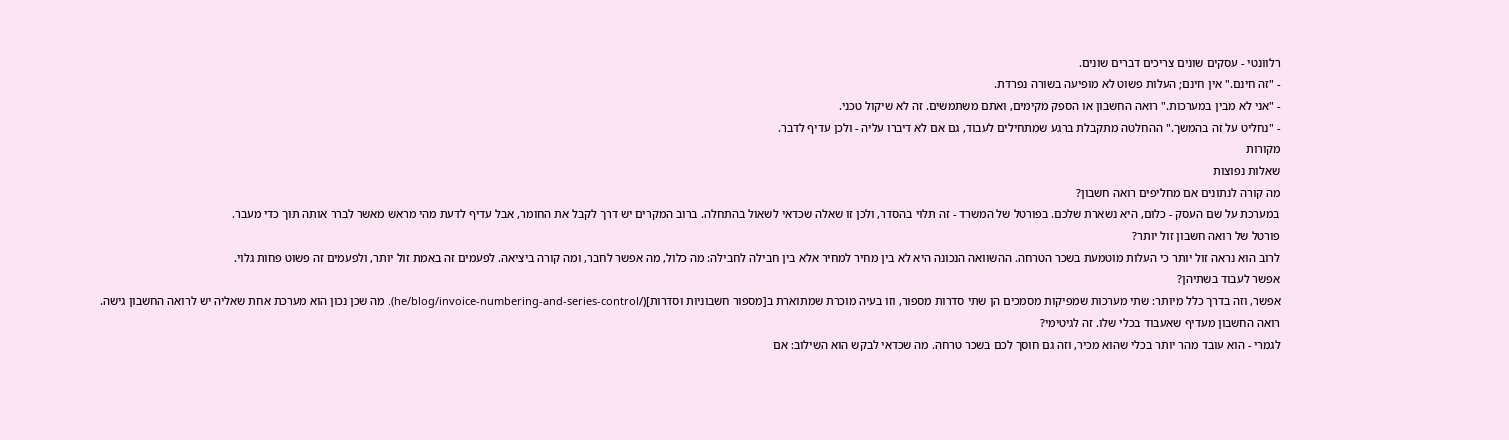רלוונטי - עסקים שונים צריכים דברים שונים.
- "זה חינם." אין חינם; העלות פשוט לא מופיעה בשורה נפרדת.
- "אני לא מבין במערכות." רואה החשבון או הספק מקימים, ואתם משתמשים. זה לא שיקול טכני.
- "נחליט על זה בהמשך." ההחלטה מתקבלת ברגע שמתחילים לעבוד, גם אם לא דיברו עליה - ולכן עדיף לדבר.
מקורות
שאלות נפוצות
מה קורה לנתונים אם מחליפים רואה חשבון?
במערכת על שם העסק - כלום, היא נשארת שלכם. בפורטל של המשרד - זה תלוי בהסדר, ולכן זו שאלה שכדאי לשאול בהתחלה. ברוב המקרים יש דרך לקבל את החומר, אבל עדיף לדעת מהי מראש מאשר לברר אותה תוך כדי מעבר.
פורטל של רואה חשבון זול יותר?
לרוב הוא נראה זול יותר כי העלות מוטמעת בשכר הטרחה. ההשוואה הנכונה היא לא בין מחיר למחיר אלא בין חבילה לחבילה: מה כלול, מה אפשר לחבר, ומה קורה ביציאה. לפעמים זה באמת זול יותר, ולפעמים זה פשוט פחות גלוי.
אפשר לעבוד בשתיהן?
אפשר, וזה בדרך כלל מיותר: שתי מערכות שמפיקות מסמכים הן שתי סדרות מספור, וזו בעיה מוכרת שמתוארת ב[מספור חשבוניות וסדרות](/he/blog/invoice-numbering-and-series-control). מה שכן נכון הוא מערכת אחת שאליה יש לרואה החשבון גישה.
רואה החשבון מעדיף שאעבוד בכלי שלו. זה לגיטימי?
לגמרי - הוא עובד מהר יותר בכלי שהוא מכיר, וזה גם חוסך לכם בשכר טרחה. מה שכדאי לבקש הוא השילוב: אם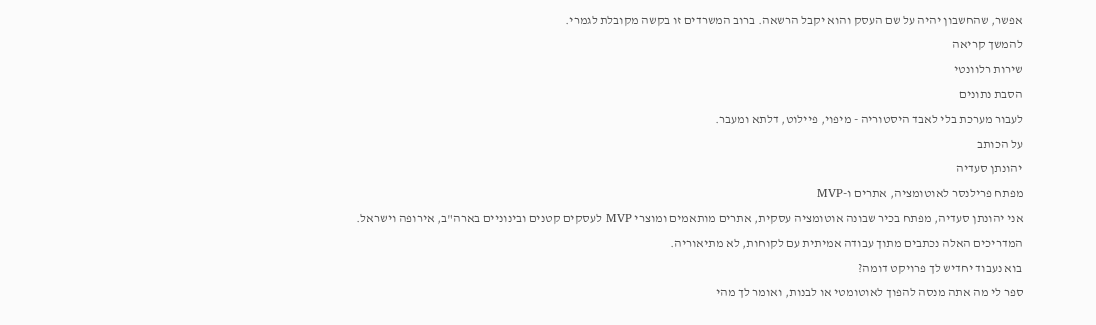אפשר, שהחשבון יהיה על שם העסק והוא יקבל הרשאה. ברוב המשרדים זו בקשה מקובלת לגמרי.
להמשך קריאה
שירות רלוונטי
הסבת נתונים
לעבור מערכת בלי לאבד היסטוריה - מיפוי, פיילוט, דלתא ומעבר.
על הכותב
יהונתן סעדיה
מפתח פרילנסר לאוטומציה, אתרים ו-MVP
אני יהונתן סעדיה, מפתח בכיר שבונה אוטומציה עסקית, אתרים מותאמים ומוצרי MVP לעסקים קטנים ובינוניים בארה"ב, אירופה וישראל. המדריכים האלה נכתבים מתוך עבודה אמיתית עם לקוחות, לא מתיאוריה.
בוא נעבוד יחדיש לך פרויקט דומה?
ספר לי מה אתה מנסה להפוך לאוטומטי או לבנות, ואומר לך מהי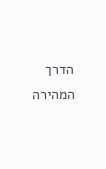הדרך המהירה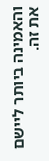והאמינה ביותר ליישם את זה.